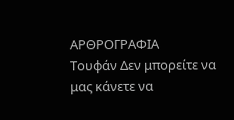ΑΡΘΡΟΓΡΑΦΙΑ
Τουφάν Δεν μπορείτε να μας κάνετε να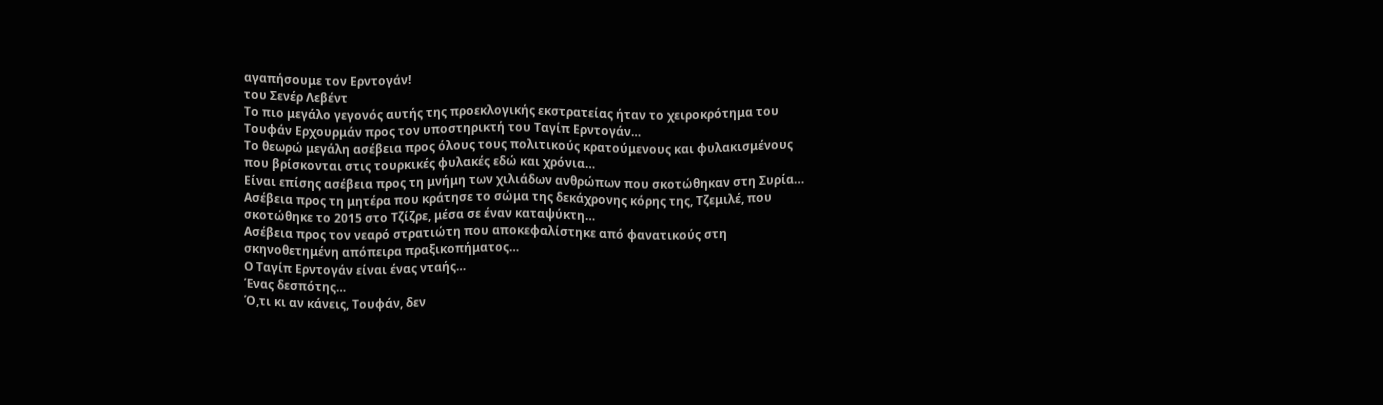αγαπήσουμε τον Ερντογάν!
του Σενέρ Λεβέντ
Το πιο μεγάλο γεγονός αυτής της προεκλογικής εκστρατείας ήταν το χειροκρότημα του Τουφάν Ερχουρμάν προς τον υποστηρικτή του Ταγίπ Ερντογάν…
Το θεωρώ μεγάλη ασέβεια προς όλους τους πολιτικούς κρατούμενους και φυλακισμένους που βρίσκονται στις τουρκικές φυλακές εδώ και χρόνια…
Είναι επίσης ασέβεια προς τη μνήμη των χιλιάδων ανθρώπων που σκοτώθηκαν στη Συρία…
Ασέβεια προς τη μητέρα που κράτησε το σώμα της δεκάχρονης κόρης της, Τζεμιλέ, που σκοτώθηκε το 2015 στο Τζίζρε, μέσα σε έναν καταψύκτη…
Ασέβεια προς τον νεαρό στρατιώτη που αποκεφαλίστηκε από φανατικούς στη σκηνοθετημένη απόπειρα πραξικοπήματος…
Ο Ταγίπ Ερντογάν είναι ένας νταής…
Ένας δεσπότης…
Ό,τι κι αν κάνεις, Τουφάν, δεν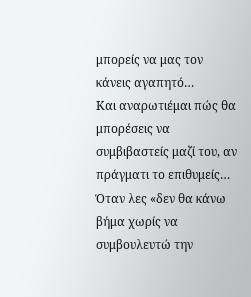μπορείς να μας τον κάνεις αγαπητό…
Και αναρωτιέμαι πώς θα μπορέσεις να συμβιβαστείς μαζί του, αν πράγματι το επιθυμείς…
Όταν λες «δεν θα κάνω βήμα χωρίς να συμβουλευτώ την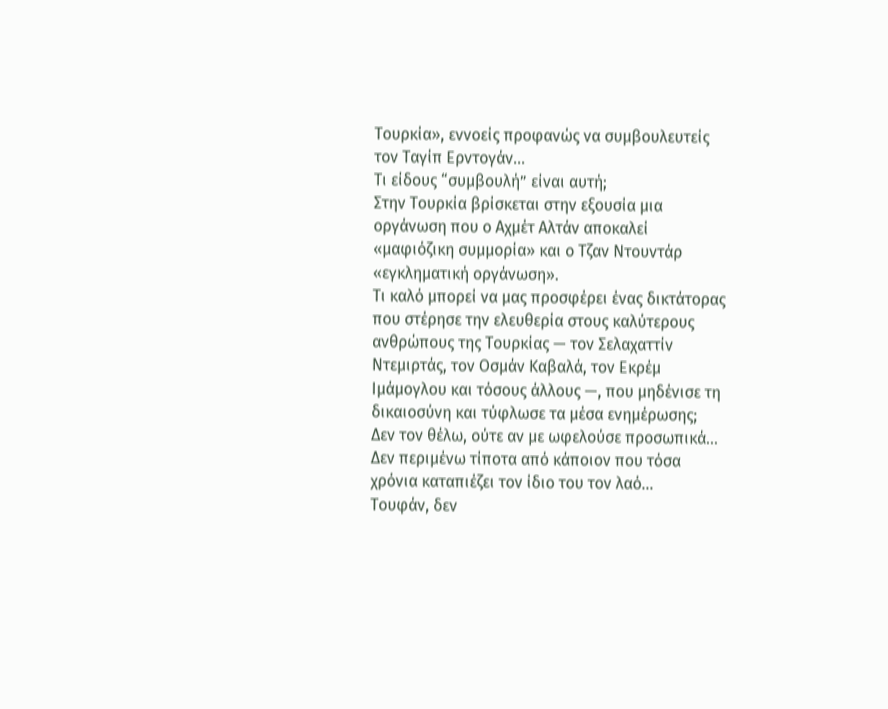Τουρκία», εννοείς προφανώς να συμβουλευτείς τον Ταγίπ Ερντογάν…
Τι είδους “συμβουλή” είναι αυτή;
Στην Τουρκία βρίσκεται στην εξουσία μια οργάνωση που ο Αχμέτ Αλτάν αποκαλεί «μαφιόζικη συμμορία» και ο Τζαν Ντουντάρ «εγκληματική οργάνωση».
Τι καλό μπορεί να μας προσφέρει ένας δικτάτορας που στέρησε την ελευθερία στους καλύτερους ανθρώπους της Τουρκίας — τον Σελαχαττίν Ντεμιρτάς, τον Οσμάν Καβαλά, τον Εκρέμ Ιμάμογλου και τόσους άλλους —, που μηδένισε τη δικαιοσύνη και τύφλωσε τα μέσα ενημέρωσης;
Δεν τον θέλω, ούτε αν με ωφελούσε προσωπικά…
Δεν περιμένω τίποτα από κάποιον που τόσα χρόνια καταπιέζει τον ίδιο του τον λαό…
Τουφάν, δεν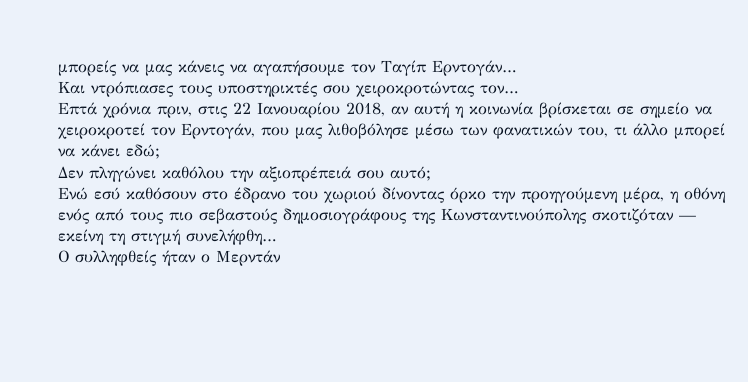μπορείς να μας κάνεις να αγαπήσουμε τον Ταγίπ Ερντογάν…
Και ντρόπιασες τους υποστηρικτές σου χειροκροτώντας τον…
Επτά χρόνια πριν, στις 22 Ιανουαρίου 2018, αν αυτή η κοινωνία βρίσκεται σε σημείο να χειροκροτεί τον Ερντογάν, που μας λιθοβόλησε μέσω των φανατικών του, τι άλλο μπορεί να κάνει εδώ;
Δεν πληγώνει καθόλου την αξιοπρέπειά σου αυτό;
Ενώ εσύ καθόσουν στο έδρανο του χωριού δίνοντας όρκο την προηγούμενη μέρα, η οθόνη ενός από τους πιο σεβαστούς δημοσιογράφους της Κωνσταντινούπολης σκοτιζόταν — εκείνη τη στιγμή συνελήφθη…
Ο συλληφθείς ήταν ο Μερντάν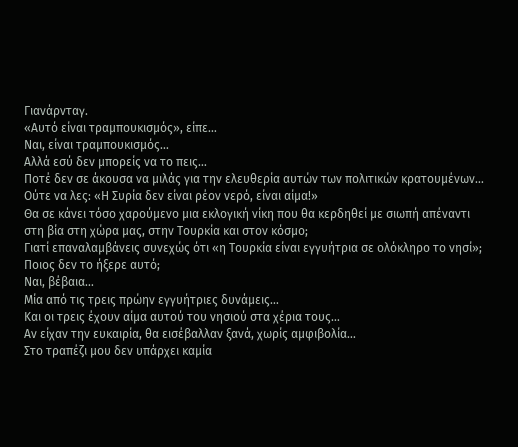Γιανάρνταγ.
«Αυτό είναι τραμπουκισμός», είπε…
Ναι, είναι τραμπουκισμός…
Αλλά εσύ δεν μπορείς να το πεις…
Ποτέ δεν σε άκουσα να μιλάς για την ελευθερία αυτών των πολιτικών κρατουμένων…
Ούτε να λες: «Η Συρία δεν είναι ρέον νερό, είναι αίμα!»
Θα σε κάνει τόσο χαρούμενο μια εκλογική νίκη που θα κερδηθεί με σιωπή απέναντι στη βία στη χώρα μας, στην Τουρκία και στον κόσμο;
Γιατί επαναλαμβάνεις συνεχώς ότι «η Τουρκία είναι εγγυήτρια σε ολόκληρο το νησί»;
Ποιος δεν το ήξερε αυτό;
Ναι, βέβαια…
Μία από τις τρεις πρώην εγγυήτριες δυνάμεις…
Και οι τρεις έχουν αίμα αυτού του νησιού στα χέρια τους…
Αν είχαν την ευκαιρία, θα εισέβαλλαν ξανά, χωρίς αμφιβολία…
Στο τραπέζι μου δεν υπάρχει καμία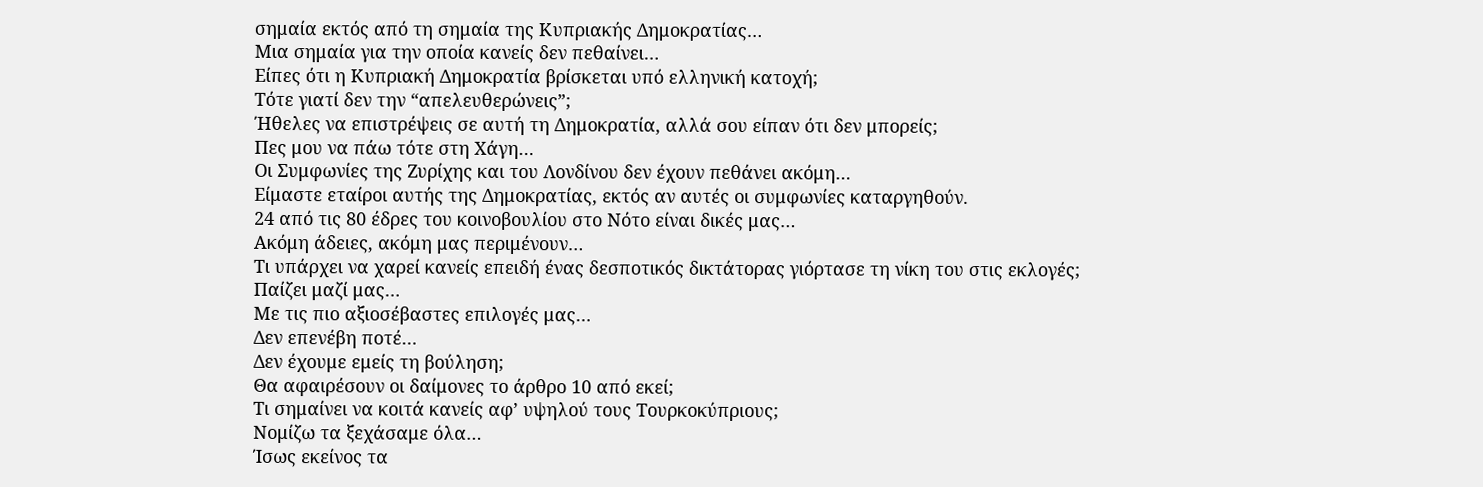σημαία εκτός από τη σημαία της Κυπριακής Δημοκρατίας…
Μια σημαία για την οποία κανείς δεν πεθαίνει…
Είπες ότι η Κυπριακή Δημοκρατία βρίσκεται υπό ελληνική κατοχή;
Τότε γιατί δεν την “απελευθερώνεις”;
Ήθελες να επιστρέψεις σε αυτή τη Δημοκρατία, αλλά σου είπαν ότι δεν μπορείς;
Πες μου να πάω τότε στη Χάγη…
Οι Συμφωνίες της Ζυρίχης και του Λονδίνου δεν έχουν πεθάνει ακόμη…
Είμαστε εταίροι αυτής της Δημοκρατίας, εκτός αν αυτές οι συμφωνίες καταργηθούν.
24 από τις 80 έδρες του κοινοβουλίου στο Νότο είναι δικές μας…
Ακόμη άδειες, ακόμη μας περιμένουν…
Τι υπάρχει να χαρεί κανείς επειδή ένας δεσποτικός δικτάτορας γιόρτασε τη νίκη του στις εκλογές;
Παίζει μαζί μας…
Με τις πιο αξιοσέβαστες επιλογές μας…
Δεν επενέβη ποτέ…
Δεν έχουμε εμείς τη βούληση;
Θα αφαιρέσουν οι δαίμονες το άρθρο 10 από εκεί;
Τι σημαίνει να κοιτά κανείς αφ’ υψηλού τους Τουρκοκύπριους;
Νομίζω τα ξεχάσαμε όλα…
Ίσως εκείνος τα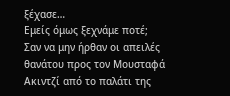ξέχασε…
Εμείς όμως ξεχνάμε ποτέ;
Σαν να μην ήρθαν οι απειλές θανάτου προς τον Μουσταφά Ακιντζί από το παλάτι της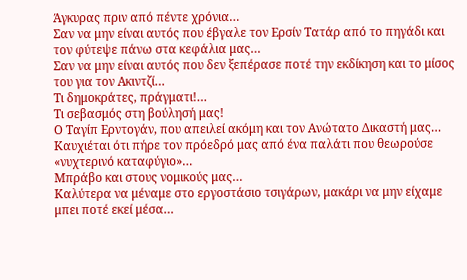Άγκυρας πριν από πέντε χρόνια…
Σαν να μην είναι αυτός που έβγαλε τον Ερσίν Τατάρ από το πηγάδι και τον φύτεψε πάνω στα κεφάλια μας…
Σαν να μην είναι αυτός που δεν ξεπέρασε ποτέ την εκδίκηση και το μίσος του για τον Ακιντζί…
Τι δημοκράτες, πράγματι!…
Τι σεβασμός στη βούλησή μας!
Ο Ταγίπ Ερντογάν, που απειλεί ακόμη και τον Ανώτατο Δικαστή μας…
Καυχιέται ότι πήρε τον πρόεδρό μας από ένα παλάτι που θεωρούσε «νυχτερινό καταφύγιο»…
Μπράβο και στους νομικούς μας…
Καλύτερα να μέναμε στο εργοστάσιο τσιγάρων, μακάρι να μην είχαμε μπει ποτέ εκεί μέσα…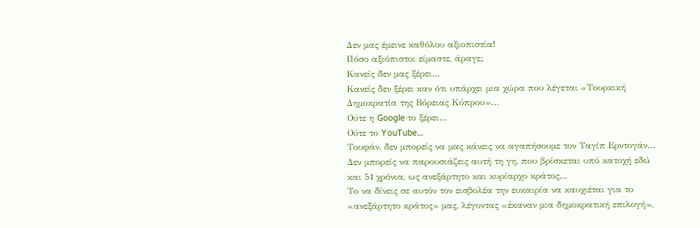Δεν μας έμεινε καθόλου αξιοπιστία!
Πόσο αξιόπιστοι είμαστε, άραγε;
Κανείς δεν μας ξέρει…
Κανείς δεν ξέρει καν ότι υπάρχει μια χώρα που λέγεται «Τουρκική Δημοκρατία της Βόρειας Κύπρου»…
Ούτε η Google το ξέρει…
Ούτε το YouTube…
Τουφάν, δεν μπορείς να μας κάνεις να αγαπήσουμε τον Ταγίπ Ερντογάν…
Δεν μπορείς να παρουσιάζεις αυτή τη γη, που βρίσκεται υπό κατοχή εδώ και 51 χρόνια, ως ανεξάρτητο και κυρίαρχο κράτος…
Το να δίνεις σε αυτόν τον εισβολέα την ευκαιρία να καυχιέται για το «ανεξάρτητο κράτος» μας, λέγοντας «έκαναν μια δημοκρατική επιλογή»,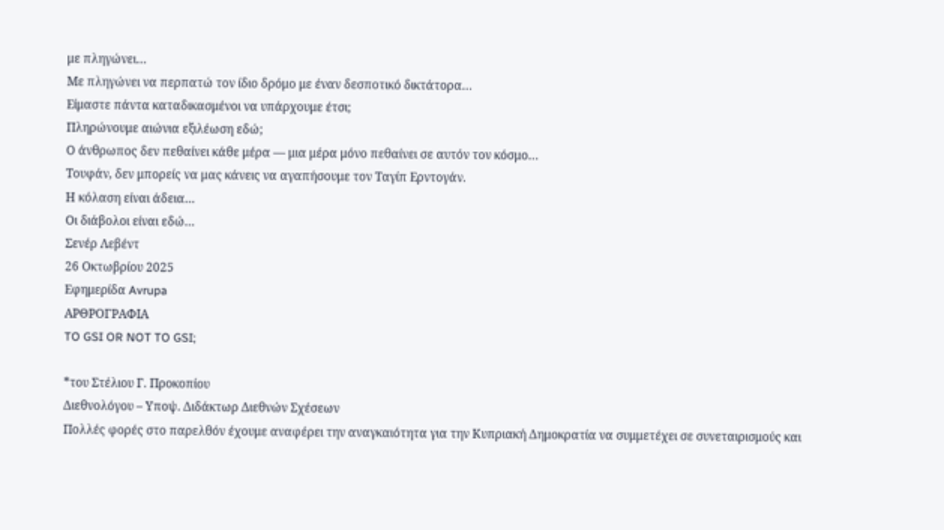με πληγώνει…
Με πληγώνει να περπατώ τον ίδιο δρόμο με έναν δεσποτικό δικτάτορα…
Είμαστε πάντα καταδικασμένοι να υπάρχουμε έτσι;
Πληρώνουμε αιώνια εξιλέωση εδώ;
Ο άνθρωπος δεν πεθαίνει κάθε μέρα — μια μέρα μόνο πεθαίνει σε αυτόν τον κόσμο…
Τουφάν, δεν μπορείς να μας κάνεις να αγαπήσουμε τον Ταγίπ Ερντογάν.
Η κόλαση είναι άδεια…
Οι διάβολοι είναι εδώ…
Σενέρ Λεβέντ
26 Οκτωβρίου 2025
Εφημερίδα Avrupa
ΑΡΘΡΟΓΡΑΦΙΑ
TO GSI OR NOT TO GSI;

*του Στέλιου Γ. Προκοπίου
Διεθνολόγου – Υποψ. Διδάκτωρ Διεθνών Σχέσεων
Πολλές φορές στο παρελθόν έχουμε αναφέρει την αναγκαιότητα για την Κυπριακή Δημοκρατία να συμμετέχει σε συνεταιρισμούς και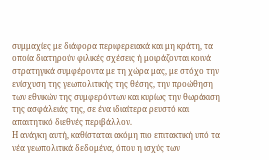συμμαχίες με διάφορα περιφερειακά και μη κράτη, τα οποία διατηρούν φιλικές σχέσεις ή μοιράζονται κοινά στρατηγικά συμφέροντα με τη χώρα μας, με στόχο την ενίσχυση της γεωπολιτικής της θέσης, την προώθηση των εθνικών της συμφερόντων και κυρίως την θωράκιση της ασφάλειάς της, σε ένα ιδιαίτερα ρευστό και απαιτητικό διεθνές περιβάλλον.
Η ανάγκη αυτή, καθίσταται ακόμη πιο επιτακτική υπό τα νέα γεωπολιτικά δεδομένα, όπου η ισχύς των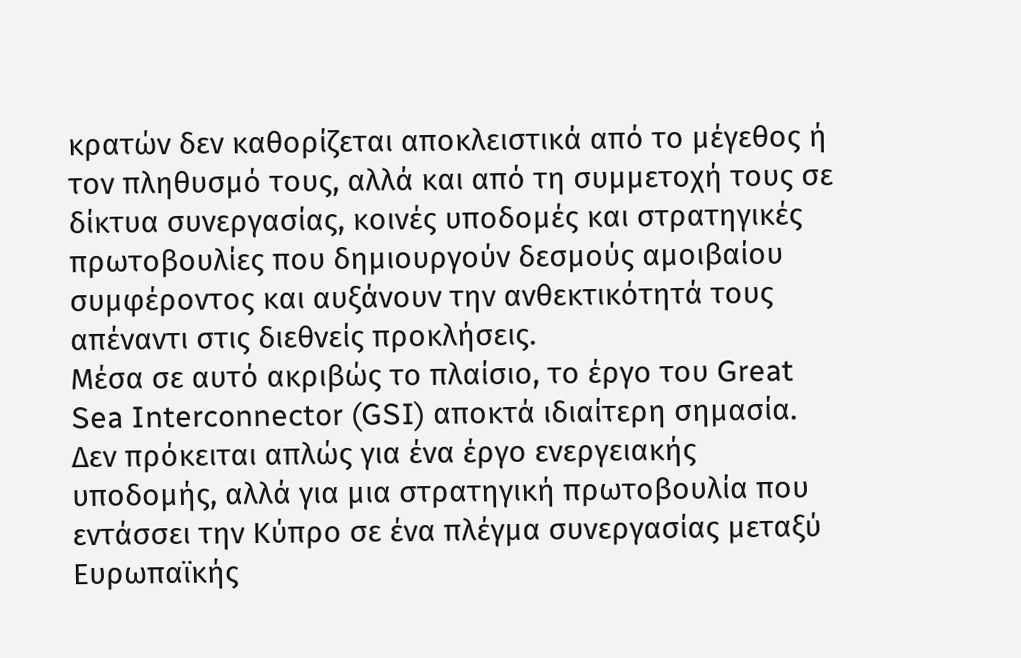κρατών δεν καθορίζεται αποκλειστικά από το μέγεθος ή τον πληθυσμό τους, αλλά και από τη συμμετοχή τους σε δίκτυα συνεργασίας, κοινές υποδομές και στρατηγικές πρωτοβουλίες που δημιουργούν δεσμούς αμοιβαίου συμφέροντος και αυξάνουν την ανθεκτικότητά τους απέναντι στις διεθνείς προκλήσεις.
Μέσα σε αυτό ακριβώς το πλαίσιο, το έργο του Great Sea Interconnector (GSI) αποκτά ιδιαίτερη σημασία. Δεν πρόκειται απλώς για ένα έργο ενεργειακής υποδομής, αλλά για μια στρατηγική πρωτοβουλία που εντάσσει την Κύπρο σε ένα πλέγμα συνεργασίας μεταξύ Ευρωπαϊκής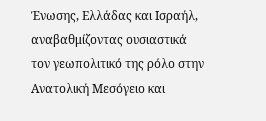Ένωσης, Ελλάδας και Ισραήλ, αναβαθμίζοντας ουσιαστικά τον γεωπολιτικό της ρόλο στην Ανατολική Μεσόγειο και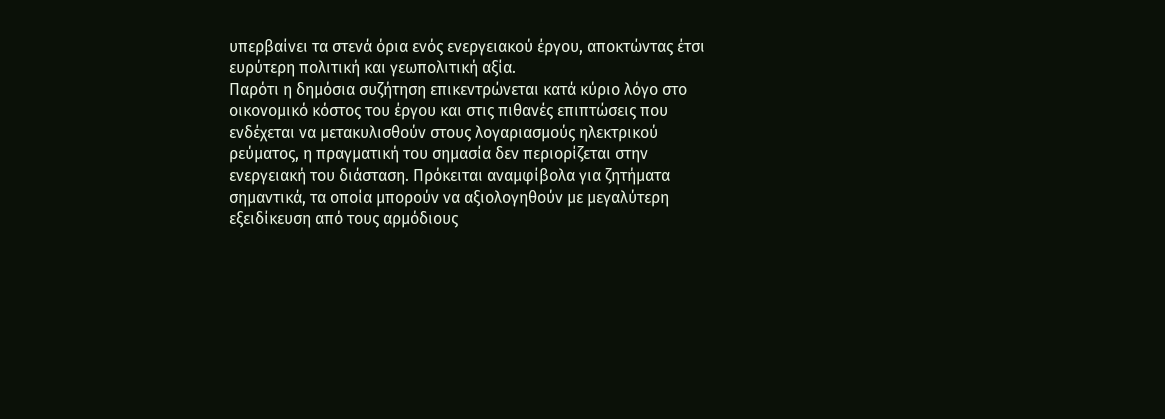υπερβαίνει τα στενά όρια ενός ενεργειακού έργου, αποκτώντας έτσι ευρύτερη πολιτική και γεωπολιτική αξία.
Παρότι η δημόσια συζήτηση επικεντρώνεται κατά κύριο λόγο στο οικονομικό κόστος του έργου και στις πιθανές επιπτώσεις που ενδέχεται να μετακυλισθούν στους λογαριασμούς ηλεκτρικού ρεύματος, η πραγματική του σημασία δεν περιορίζεται στην ενεργειακή του διάσταση. Πρόκειται αναμφίβολα για ζητήματα σημαντικά, τα οποία μπορούν να αξιολογηθούν με μεγαλύτερη εξειδίκευση από τους αρμόδιους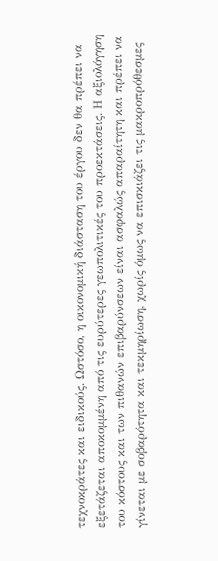τεχνοκράτες και ειδικούς. Ωστόσο, η οικονομική διάσταση του έργου δεν θα πρέπει να εξετάζεται αποκομμένη από τις ευρύτερες γεωπολιτικές του προεκτάσεις. Η αξιολόγηση του κόστους και των πιθανών επιβαρύνσεων είναι ασφαλώς απαραίτητη και πρέπει να γίνεται με σοβαρότητα και τεκμηρίωση, χωρίς όμως να επισκιάζει τις μακροπρόθεσμες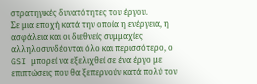στρατηγικές δυνατότητες του έργου.
Σε μια εποχή κατά την οποία η ενέργεια, η ασφάλεια και οι διεθνείς συμμαχίες αλληλοσυνδέονται όλο και περισσότερο, ο GSI μπορεί να εξελιχθεί σε ένα έργο με επιπτώσεις που θα ξεπερνούν κατά πολύ τον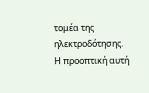τομέα της ηλεκτροδότησης.
Η προοπτική αυτή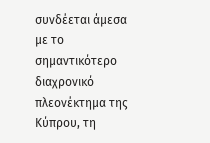συνδέεται άμεσα με το σημαντικότερο διαχρονικό πλεονέκτημα της Κύπρου, τη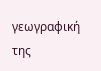γεωγραφική της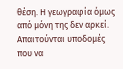θέση. Η γεωγραφία όμως από μόνη της δεν αρκεί. Απαιτούνται υποδομές που να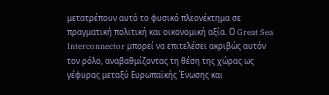μετατρέπουν αυτό το φυσικό πλεονέκτημα σε πραγματική πολιτική και οικονομική αξία. Ο Great Sea Interconnector μπορεί να επιτελέσει ακριβώς αυτόν τον ρόλο, αναβαθμίζοντας τη θέση της χώρας ως γέφυρας μεταξύ Ευρωπαϊκής Ένωσης και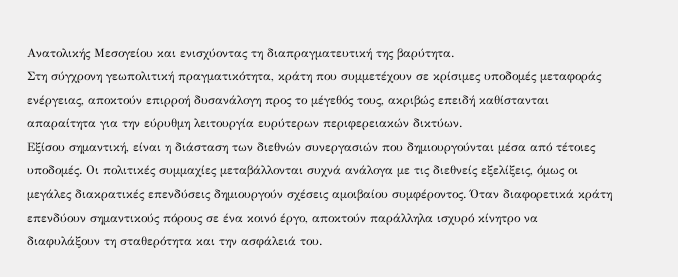Ανατολικής Μεσογείου και ενισχύοντας τη διαπραγματευτική της βαρύτητα.
Στη σύγχρονη γεωπολιτική πραγματικότητα, κράτη που συμμετέχουν σε κρίσιμες υποδομές μεταφοράς ενέργειας, αποκτούν επιρροή δυσανάλογη προς το μέγεθός τους, ακριβώς επειδή καθίστανται απαραίτητα για την εύρυθμη λειτουργία ευρύτερων περιφερειακών δικτύων.
Εξίσου σημαντική, είναι η διάσταση των διεθνών συνεργασιών που δημιουργούνται μέσα από τέτοιες υποδομές. Οι πολιτικές συμμαχίες μεταβάλλονται συχνά ανάλογα με τις διεθνείς εξελίξεις, όμως οι μεγάλες διακρατικές επενδύσεις δημιουργούν σχέσεις αμοιβαίου συμφέροντος. Όταν διαφορετικά κράτη επενδύουν σημαντικούς πόρους σε ένα κοινό έργο, αποκτούν παράλληλα ισχυρό κίνητρο να διαφυλάξουν τη σταθερότητα και την ασφάλειά του.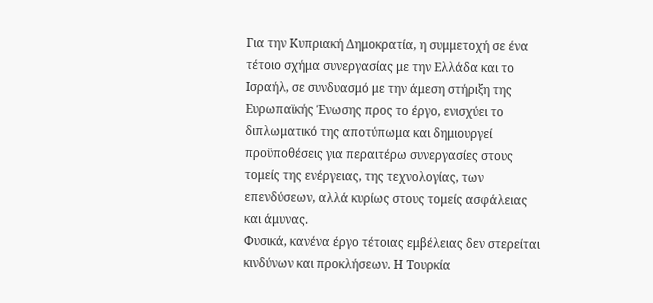Για την Κυπριακή Δημοκρατία, η συμμετοχή σε ένα τέτοιο σχήμα συνεργασίας με την Ελλάδα και το Ισραήλ, σε συνδυασμό με την άμεση στήριξη της Ευρωπαϊκής Ένωσης προς το έργο, ενισχύει το διπλωματικό της αποτύπωμα και δημιουργεί προϋποθέσεις για περαιτέρω συνεργασίες στους τομείς της ενέργειας, της τεχνολογίας, των επενδύσεων, αλλά κυρίως στους τομείς ασφάλειας και άμυνας.
Φυσικά, κανένα έργο τέτοιας εμβέλειας δεν στερείται κινδύνων και προκλήσεων. Η Τουρκία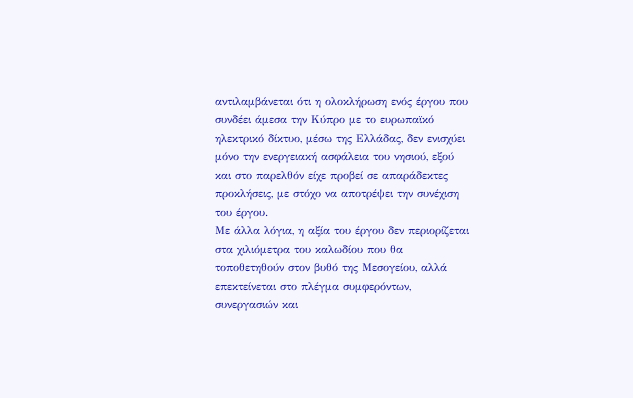αντιλαμβάνεται ότι η ολοκλήρωση ενός έργου που συνδέει άμεσα την Κύπρο με το ευρωπαϊκό ηλεκτρικό δίκτυο, μέσω της Ελλάδας, δεν ενισχύει μόνο την ενεργειακή ασφάλεια του νησιού, εξού και στο παρελθόν είχε προβεί σε απαράδεκτες προκλήσεις, με στόχο να αποτρέψει την συνέχιση του έργου.
Με άλλα λόγια, η αξία του έργου δεν περιορίζεται στα χιλιόμετρα του καλωδίου που θα τοποθετηθούν στον βυθό της Μεσογείου, αλλά επεκτείνεται στο πλέγμα συμφερόντων, συνεργασιών και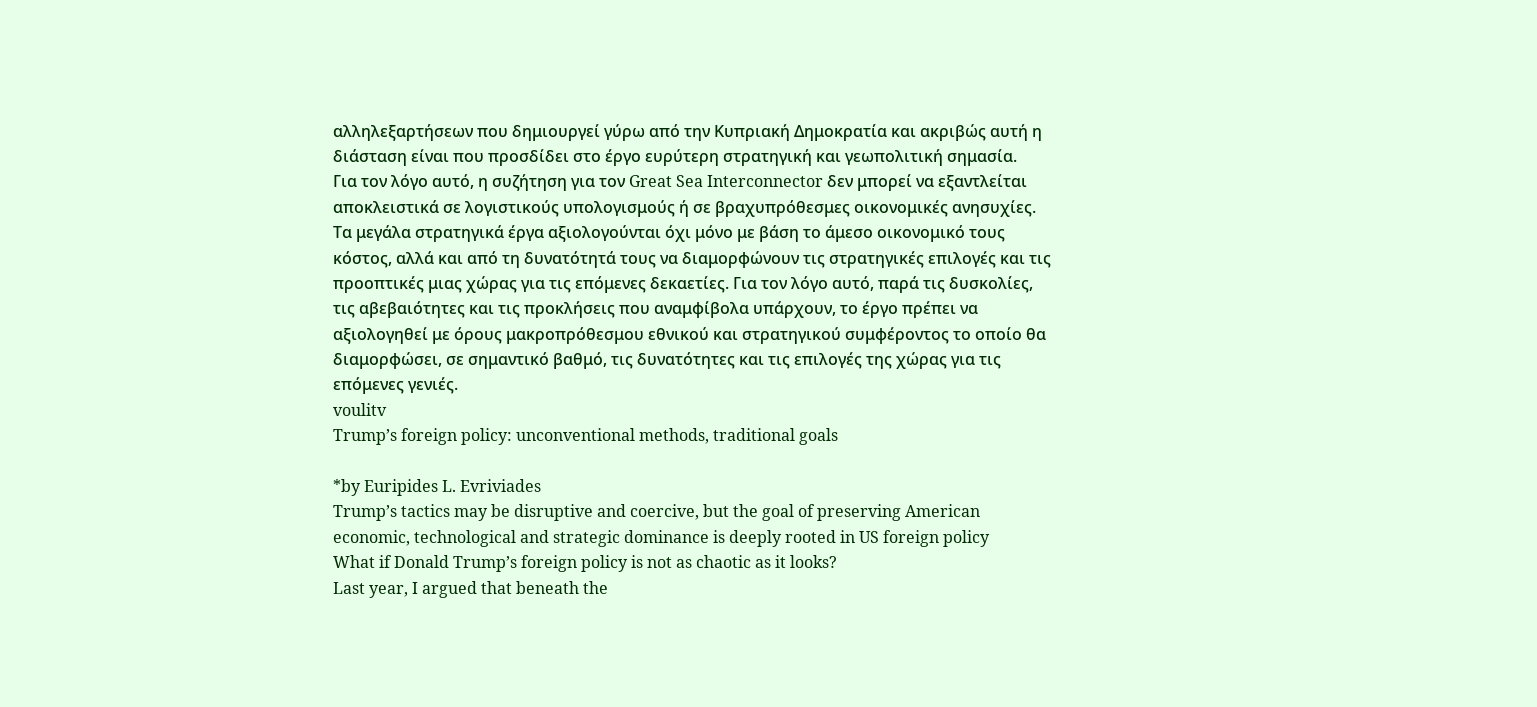αλληλεξαρτήσεων που δημιουργεί γύρω από την Κυπριακή Δημοκρατία και ακριβώς αυτή η διάσταση είναι που προσδίδει στο έργο ευρύτερη στρατηγική και γεωπολιτική σημασία.
Για τον λόγο αυτό, η συζήτηση για τον Great Sea Interconnector δεν μπορεί να εξαντλείται αποκλειστικά σε λογιστικούς υπολογισμούς ή σε βραχυπρόθεσμες οικονομικές ανησυχίες. Τα μεγάλα στρατηγικά έργα αξιολογούνται όχι μόνο με βάση το άμεσο οικονομικό τους κόστος, αλλά και από τη δυνατότητά τους να διαμορφώνουν τις στρατηγικές επιλογές και τις προοπτικές μιας χώρας για τις επόμενες δεκαετίες. Για τον λόγο αυτό, παρά τις δυσκολίες, τις αβεβαιότητες και τις προκλήσεις που αναμφίβολα υπάρχουν, το έργο πρέπει να αξιολογηθεί με όρους μακροπρόθεσμου εθνικού και στρατηγικού συμφέροντος το οποίο θα διαμορφώσει, σε σημαντικό βαθμό, τις δυνατότητες και τις επιλογές της χώρας για τις επόμενες γενιές.
voulitv
Trump’s foreign policy: unconventional methods, traditional goals

*by Euripides L. Evriviades
Trump’s tactics may be disruptive and coercive, but the goal of preserving American economic, technological and strategic dominance is deeply rooted in US foreign policy
What if Donald Trump’s foreign policy is not as chaotic as it looks?
Last year, I argued that beneath the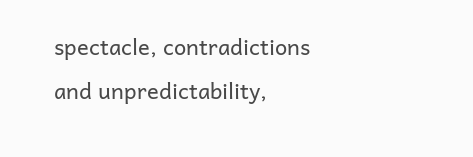spectacle, contradictions and unpredictability,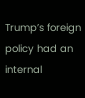Trump’s foreign policy had an internal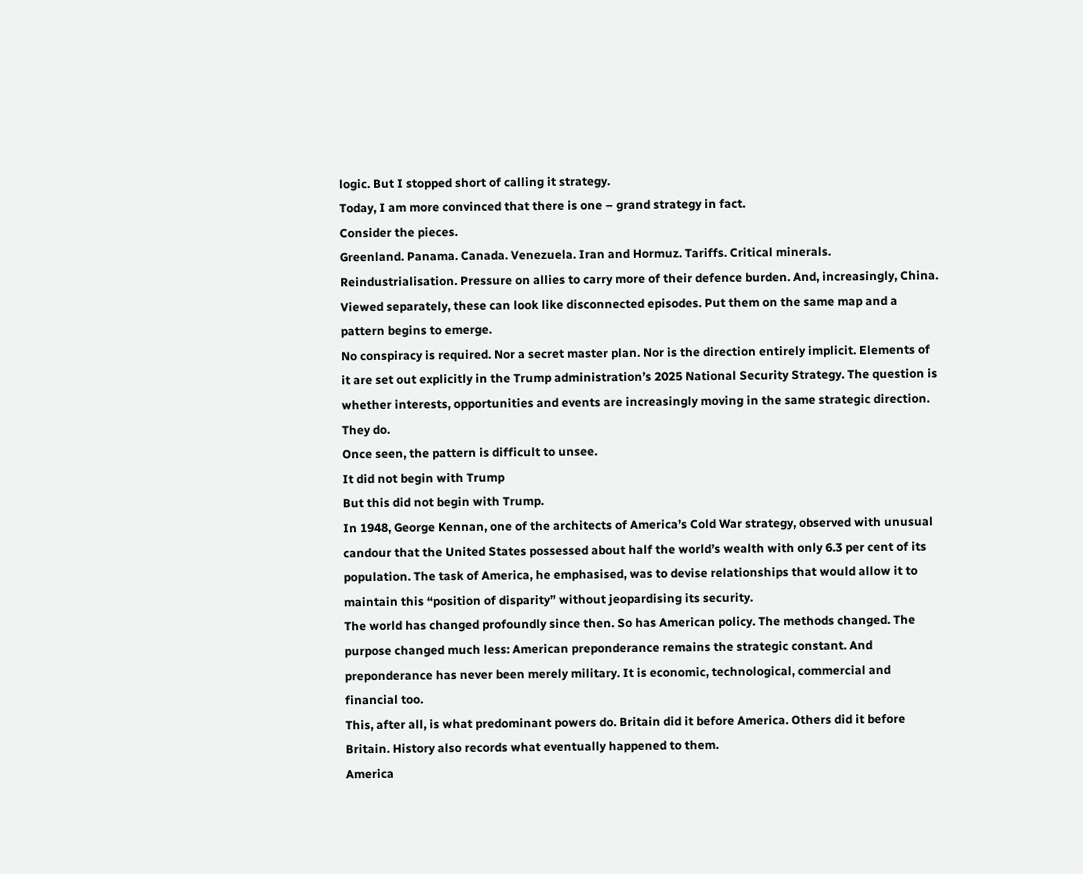logic. But I stopped short of calling it strategy.
Today, I am more convinced that there is one – grand strategy in fact.
Consider the pieces.
Greenland. Panama. Canada. Venezuela. Iran and Hormuz. Tariffs. Critical minerals. Reindustrialisation. Pressure on allies to carry more of their defence burden. And, increasingly, China.
Viewed separately, these can look like disconnected episodes. Put them on the same map and a pattern begins to emerge.
No conspiracy is required. Nor a secret master plan. Nor is the direction entirely implicit. Elements of it are set out explicitly in the Trump administration’s 2025 National Security Strategy. The question is whether interests, opportunities and events are increasingly moving in the same strategic direction. They do.
Once seen, the pattern is difficult to unsee.
It did not begin with Trump
But this did not begin with Trump.
In 1948, George Kennan, one of the architects of America’s Cold War strategy, observed with unusual candour that the United States possessed about half the world’s wealth with only 6.3 per cent of its population. The task of America, he emphasised, was to devise relationships that would allow it to maintain this “position of disparity” without jeopardising its security.
The world has changed profoundly since then. So has American policy. The methods changed. The purpose changed much less: American preponderance remains the strategic constant. And preponderance has never been merely military. It is economic, technological, commercial and financial too.
This, after all, is what predominant powers do. Britain did it before America. Others did it before Britain. History also records what eventually happened to them.
America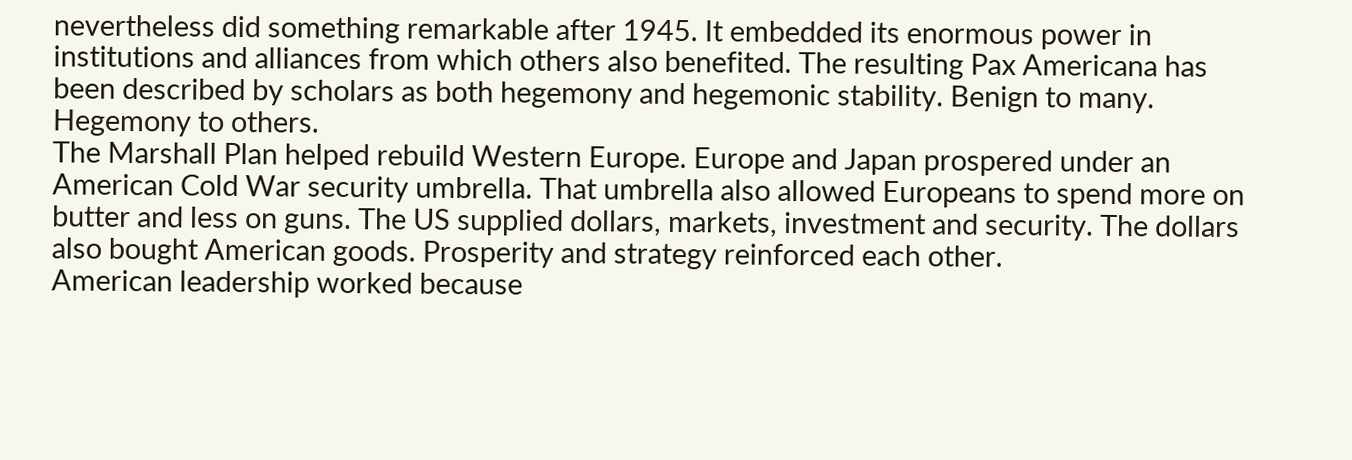nevertheless did something remarkable after 1945. It embedded its enormous power in institutions and alliances from which others also benefited. The resulting Pax Americana has been described by scholars as both hegemony and hegemonic stability. Benign to many. Hegemony to others.
The Marshall Plan helped rebuild Western Europe. Europe and Japan prospered under an American Cold War security umbrella. That umbrella also allowed Europeans to spend more on butter and less on guns. The US supplied dollars, markets, investment and security. The dollars also bought American goods. Prosperity and strategy reinforced each other.
American leadership worked because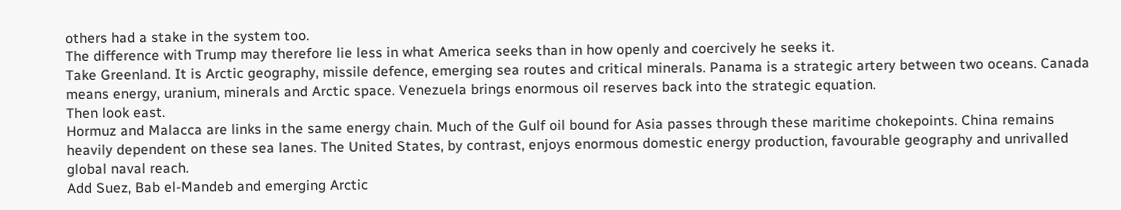others had a stake in the system too.
The difference with Trump may therefore lie less in what America seeks than in how openly and coercively he seeks it.
Take Greenland. It is Arctic geography, missile defence, emerging sea routes and critical minerals. Panama is a strategic artery between two oceans. Canada means energy, uranium, minerals and Arctic space. Venezuela brings enormous oil reserves back into the strategic equation.
Then look east.
Hormuz and Malacca are links in the same energy chain. Much of the Gulf oil bound for Asia passes through these maritime chokepoints. China remains heavily dependent on these sea lanes. The United States, by contrast, enjoys enormous domestic energy production, favourable geography and unrivalled global naval reach.
Add Suez, Bab el-Mandeb and emerging Arctic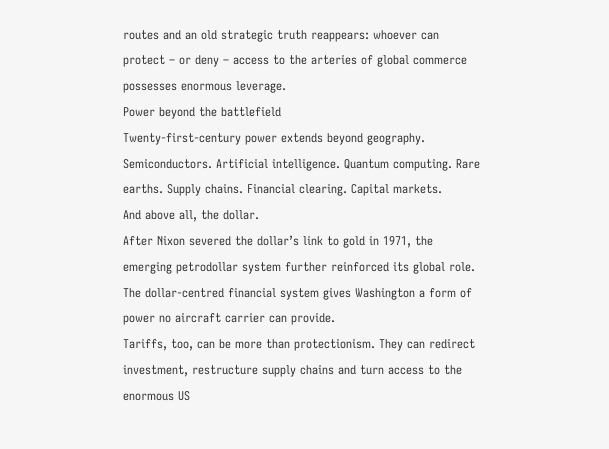routes and an old strategic truth reappears: whoever can protect – or deny – access to the arteries of global commerce possesses enormous leverage.
Power beyond the battlefield
Twenty-first-century power extends beyond geography.
Semiconductors. Artificial intelligence. Quantum computing. Rare earths. Supply chains. Financial clearing. Capital markets.
And above all, the dollar.
After Nixon severed the dollar’s link to gold in 1971, the emerging petrodollar system further reinforced its global role.
The dollar-centred financial system gives Washington a form of power no aircraft carrier can provide.
Tariffs, too, can be more than protectionism. They can redirect investment, restructure supply chains and turn access to the enormous US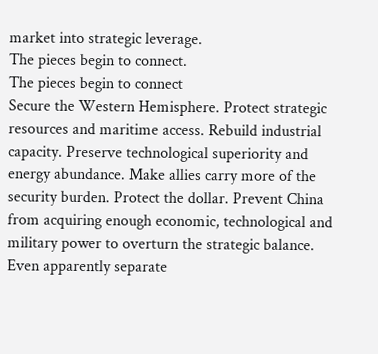market into strategic leverage.
The pieces begin to connect.
The pieces begin to connect
Secure the Western Hemisphere. Protect strategic resources and maritime access. Rebuild industrial capacity. Preserve technological superiority and energy abundance. Make allies carry more of the security burden. Protect the dollar. Prevent China from acquiring enough economic, technological and military power to overturn the strategic balance.
Even apparently separate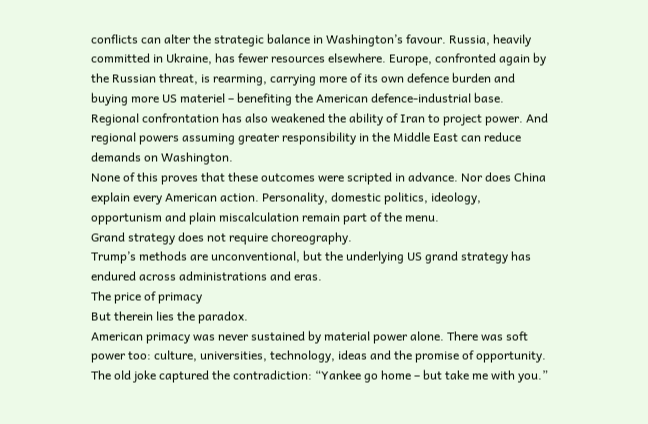conflicts can alter the strategic balance in Washington’s favour. Russia, heavily committed in Ukraine, has fewer resources elsewhere. Europe, confronted again by the Russian threat, is rearming, carrying more of its own defence burden and buying more US materiel – benefiting the American defence-industrial base. Regional confrontation has also weakened the ability of Iran to project power. And regional powers assuming greater responsibility in the Middle East can reduce demands on Washington.
None of this proves that these outcomes were scripted in advance. Nor does China explain every American action. Personality, domestic politics, ideology, opportunism and plain miscalculation remain part of the menu.
Grand strategy does not require choreography.
Trump’s methods are unconventional, but the underlying US grand strategy has endured across administrations and eras.
The price of primacy
But therein lies the paradox.
American primacy was never sustained by material power alone. There was soft power too: culture, universities, technology, ideas and the promise of opportunity. The old joke captured the contradiction: “Yankee go home – but take me with you.”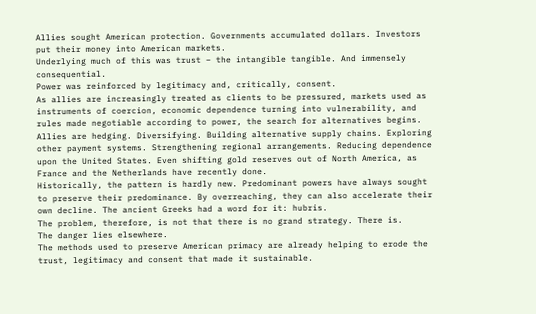Allies sought American protection. Governments accumulated dollars. Investors put their money into American markets.
Underlying much of this was trust – the intangible tangible. And immensely consequential.
Power was reinforced by legitimacy and, critically, consent.
As allies are increasingly treated as clients to be pressured, markets used as instruments of coercion, economic dependence turning into vulnerability, and rules made negotiable according to power, the search for alternatives begins.
Allies are hedging. Diversifying. Building alternative supply chains. Exploring other payment systems. Strengthening regional arrangements. Reducing dependence upon the United States. Even shifting gold reserves out of North America, as France and the Netherlands have recently done.
Historically, the pattern is hardly new. Predominant powers have always sought to preserve their predominance. By overreaching, they can also accelerate their own decline. The ancient Greeks had a word for it: hubris.
The problem, therefore, is not that there is no grand strategy. There is.
The danger lies elsewhere.
The methods used to preserve American primacy are already helping to erode the trust, legitimacy and consent that made it sustainable.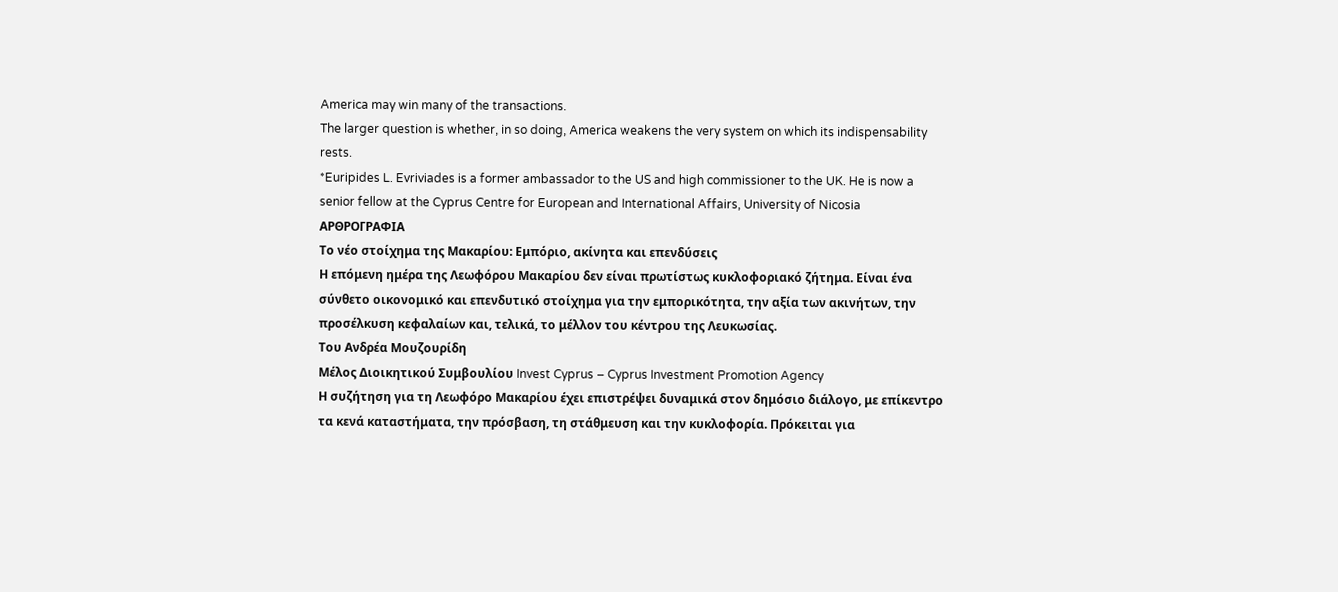America may win many of the transactions.
The larger question is whether, in so doing, America weakens the very system on which its indispensability rests.
*Euripides L. Evriviades is a former ambassador to the US and high commissioner to the UK. He is now a senior fellow at the Cyprus Centre for European and International Affairs, University of Nicosia
ΑΡΘΡΟΓΡΑΦΙΑ
Το νέο στοίχημα της Μακαρίου: Εμπόριο, ακίνητα και επενδύσεις
Η επόμενη ημέρα της Λεωφόρου Μακαρίου δεν είναι πρωτίστως κυκλοφοριακό ζήτημα. Είναι ένα σύνθετο οικονομικό και επενδυτικό στοίχημα για την εμπορικότητα, την αξία των ακινήτων, την προσέλκυση κεφαλαίων και, τελικά, το μέλλον του κέντρου της Λευκωσίας.
Του Ανδρέα Μουζουρίδη
Μέλος Διοικητικού Συμβουλίου Invest Cyprus – Cyprus Investment Promotion Agency
Η συζήτηση για τη Λεωφόρο Μακαρίου έχει επιστρέψει δυναμικά στον δημόσιο διάλογο, με επίκεντρο τα κενά καταστήματα, την πρόσβαση, τη στάθμευση και την κυκλοφορία. Πρόκειται για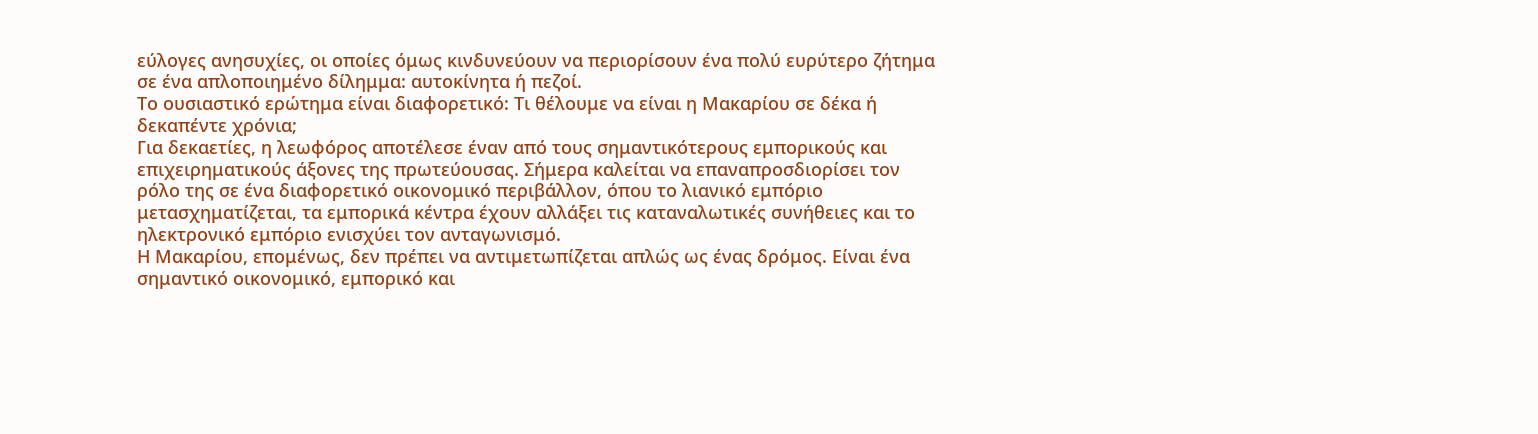εύλογες ανησυχίες, οι οποίες όμως κινδυνεύουν να περιορίσουν ένα πολύ ευρύτερο ζήτημα σε ένα απλοποιημένο δίλημμα: αυτοκίνητα ή πεζοί.
Το ουσιαστικό ερώτημα είναι διαφορετικό: Τι θέλουμε να είναι η Μακαρίου σε δέκα ή δεκαπέντε χρόνια;
Για δεκαετίες, η λεωφόρος αποτέλεσε έναν από τους σημαντικότερους εμπορικούς και επιχειρηματικούς άξονες της πρωτεύουσας. Σήμερα καλείται να επαναπροσδιορίσει τον ρόλο της σε ένα διαφορετικό οικονομικό περιβάλλον, όπου το λιανικό εμπόριο μετασχηματίζεται, τα εμπορικά κέντρα έχουν αλλάξει τις καταναλωτικές συνήθειες και το ηλεκτρονικό εμπόριο ενισχύει τον ανταγωνισμό.
Η Μακαρίου, επομένως, δεν πρέπει να αντιμετωπίζεται απλώς ως ένας δρόμος. Είναι ένα σημαντικό οικονομικό, εμπορικό και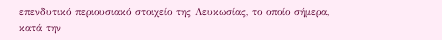επενδυτικό περιουσιακό στοιχείο της Λευκωσίας, το οποίο σήμερα, κατά την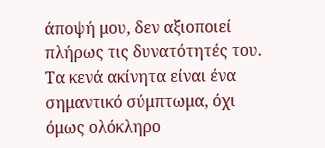άποψή μου, δεν αξιοποιεί πλήρως τις δυνατότητές του.
Τα κενά ακίνητα είναι ένα σημαντικό σύμπτωμα, όχι όμως ολόκληρο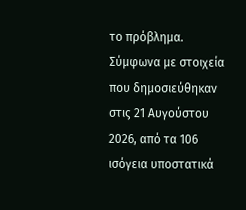το πρόβλημα. Σύμφωνα με στοιχεία που δημοσιεύθηκαν στις 21 Αυγούστου 2026, από τα 106 ισόγεια υποστατικά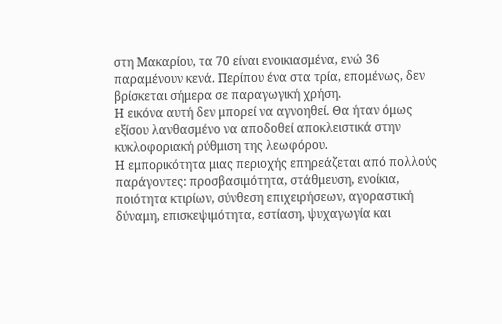στη Μακαρίου, τα 70 είναι ενοικιασμένα, ενώ 36 παραμένουν κενά. Περίπου ένα στα τρία, επομένως, δεν βρίσκεται σήμερα σε παραγωγική χρήση.
Η εικόνα αυτή δεν μπορεί να αγνοηθεί. Θα ήταν όμως εξίσου λανθασμένο να αποδοθεί αποκλειστικά στην κυκλοφοριακή ρύθμιση της λεωφόρου.
Η εμπορικότητα μιας περιοχής επηρεάζεται από πολλούς παράγοντες: προσβασιμότητα, στάθμευση, ενοίκια, ποιότητα κτιρίων, σύνθεση επιχειρήσεων, αγοραστική δύναμη, επισκεψιμότητα, εστίαση, ψυχαγωγία και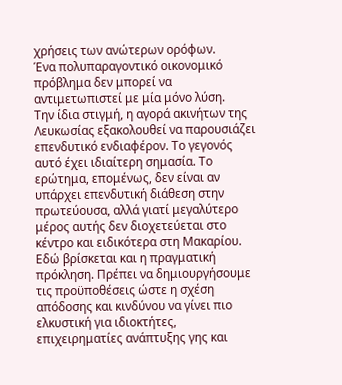χρήσεις των ανώτερων ορόφων.
Ένα πολυπαραγοντικό οικονομικό πρόβλημα δεν μπορεί να αντιμετωπιστεί με μία μόνο λύση.
Την ίδια στιγμή, η αγορά ακινήτων της Λευκωσίας εξακολουθεί να παρουσιάζει επενδυτικό ενδιαφέρον. Το γεγονός αυτό έχει ιδιαίτερη σημασία. Το ερώτημα, επομένως, δεν είναι αν υπάρχει επενδυτική διάθεση στην πρωτεύουσα, αλλά γιατί μεγαλύτερο μέρος αυτής δεν διοχετεύεται στο κέντρο και ειδικότερα στη Μακαρίου.
Εδώ βρίσκεται και η πραγματική πρόκληση. Πρέπει να δημιουργήσουμε τις προϋποθέσεις ώστε η σχέση απόδοσης και κινδύνου να γίνει πιο ελκυστική για ιδιοκτήτες, επιχειρηματίες ανάπτυξης γης και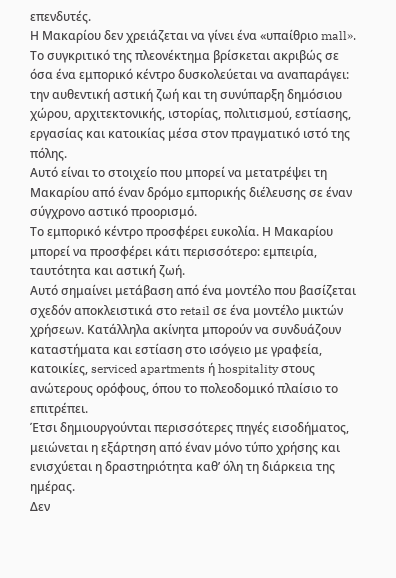επενδυτές.
Η Μακαρίου δεν χρειάζεται να γίνει ένα «υπαίθριο mall». Το συγκριτικό της πλεονέκτημα βρίσκεται ακριβώς σε όσα ένα εμπορικό κέντρο δυσκολεύεται να αναπαράγει: την αυθεντική αστική ζωή και τη συνύπαρξη δημόσιου χώρου, αρχιτεκτονικής, ιστορίας, πολιτισμού, εστίασης, εργασίας και κατοικίας μέσα στον πραγματικό ιστό της πόλης.
Αυτό είναι το στοιχείο που μπορεί να μετατρέψει τη Μακαρίου από έναν δρόμο εμπορικής διέλευσης σε έναν σύγχρονο αστικό προορισμό.
Το εμπορικό κέντρο προσφέρει ευκολία. Η Μακαρίου μπορεί να προσφέρει κάτι περισσότερο: εμπειρία, ταυτότητα και αστική ζωή.
Αυτό σημαίνει μετάβαση από ένα μοντέλο που βασίζεται σχεδόν αποκλειστικά στο retail σε ένα μοντέλο μικτών χρήσεων. Κατάλληλα ακίνητα μπορούν να συνδυάζουν καταστήματα και εστίαση στο ισόγειο με γραφεία, κατοικίες, serviced apartments ή hospitality στους ανώτερους ορόφους, όπου το πολεοδομικό πλαίσιο το επιτρέπει.
Έτσι δημιουργούνται περισσότερες πηγές εισοδήματος, μειώνεται η εξάρτηση από έναν μόνο τύπο χρήσης και ενισχύεται η δραστηριότητα καθ’ όλη τη διάρκεια της ημέρας.
Δεν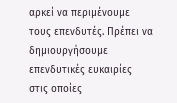αρκεί να περιμένουμε τους επενδυτές. Πρέπει να δημιουργήσουμε επενδυτικές ευκαιρίες στις οποίες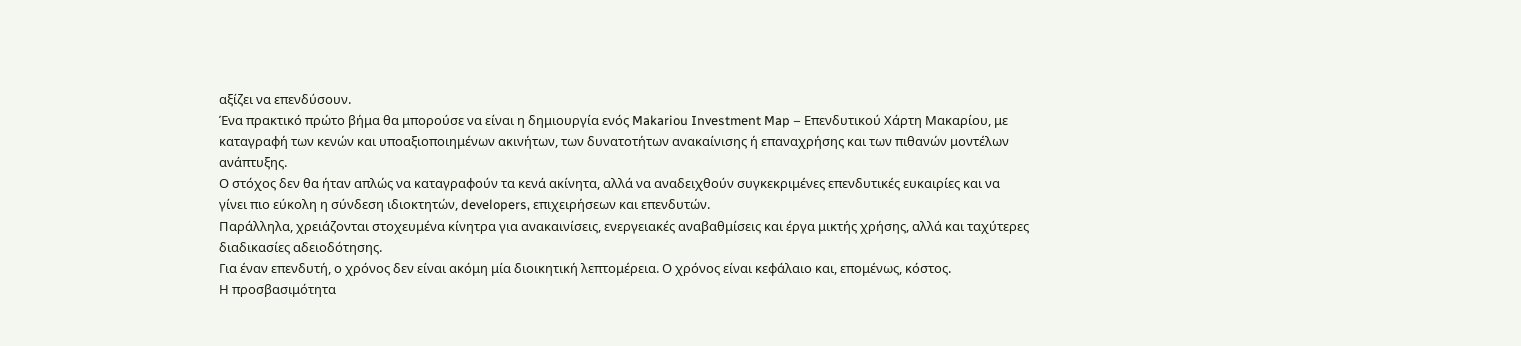αξίζει να επενδύσουν.
Ένα πρακτικό πρώτο βήμα θα μπορούσε να είναι η δημιουργία ενός Makariou Investment Map – Επενδυτικού Χάρτη Μακαρίου, με καταγραφή των κενών και υποαξιοποιημένων ακινήτων, των δυνατοτήτων ανακαίνισης ή επαναχρήσης και των πιθανών μοντέλων ανάπτυξης.
Ο στόχος δεν θα ήταν απλώς να καταγραφούν τα κενά ακίνητα, αλλά να αναδειχθούν συγκεκριμένες επενδυτικές ευκαιρίες και να γίνει πιο εύκολη η σύνδεση ιδιοκτητών, developers, επιχειρήσεων και επενδυτών.
Παράλληλα, χρειάζονται στοχευμένα κίνητρα για ανακαινίσεις, ενεργειακές αναβαθμίσεις και έργα μικτής χρήσης, αλλά και ταχύτερες διαδικασίες αδειοδότησης.
Για έναν επενδυτή, ο χρόνος δεν είναι ακόμη μία διοικητική λεπτομέρεια. Ο χρόνος είναι κεφάλαιο και, επομένως, κόστος.
Η προσβασιμότητα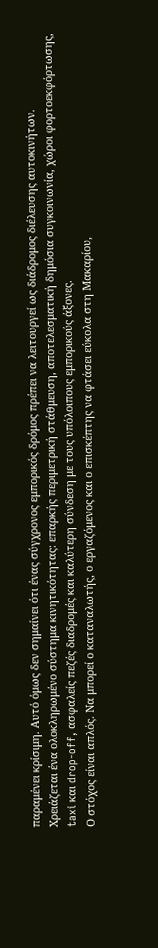παραμένει κρίσιμη. Αυτό όμως δεν σημαίνει ότι ένας σύγχρονος εμπορικός δρόμος πρέπει να λειτουργεί ως διάδρομος διέλευσης αυτοκινήτων.
Χρειάζεται ένα ολοκληρωμένο σύστημα κινητικότητας: επαρκής περιμετρική στάθμευση, αποτελεσματική δημόσια συγκοινωνία, χώροι φορτοεκφόρτωσης, taxi και drop-off, ασφαλείς πεζές διαδρομές και καλύτερη σύνδεση με τους υπόλοιπους εμπορικούς άξονες.
Ο στόχος είναι απλός. Να μπορεί ο καταναλωτής, ο εργαζόμενος και ο επισκέπτης να φτάσει εύκολα στη Μακαρίου,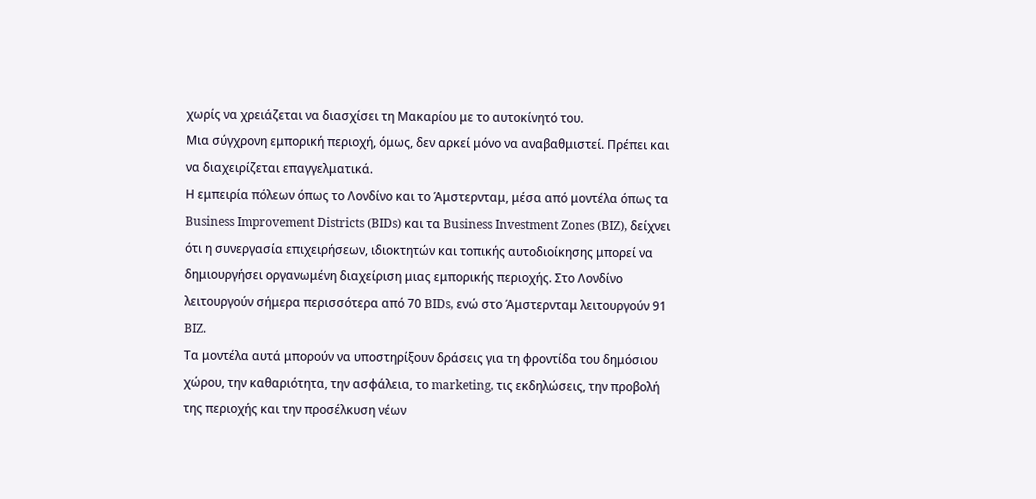χωρίς να χρειάζεται να διασχίσει τη Μακαρίου με το αυτοκίνητό του.
Μια σύγχρονη εμπορική περιοχή, όμως, δεν αρκεί μόνο να αναβαθμιστεί. Πρέπει και να διαχειρίζεται επαγγελματικά.
Η εμπειρία πόλεων όπως το Λονδίνο και το Άμστερνταμ, μέσα από μοντέλα όπως τα Business Improvement Districts (BIDs) και τα Business Investment Zones (BIZ), δείχνει ότι η συνεργασία επιχειρήσεων, ιδιοκτητών και τοπικής αυτοδιοίκησης μπορεί να δημιουργήσει οργανωμένη διαχείριση μιας εμπορικής περιοχής. Στο Λονδίνο λειτουργούν σήμερα περισσότερα από 70 BIDs, ενώ στο Άμστερνταμ λειτουργούν 91 BIZ.
Τα μοντέλα αυτά μπορούν να υποστηρίξουν δράσεις για τη φροντίδα του δημόσιου χώρου, την καθαριότητα, την ασφάλεια, το marketing, τις εκδηλώσεις, την προβολή της περιοχής και την προσέλκυση νέων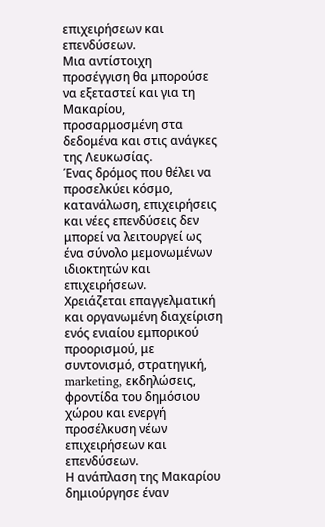επιχειρήσεων και επενδύσεων.
Μια αντίστοιχη προσέγγιση θα μπορούσε να εξεταστεί και για τη Μακαρίου, προσαρμοσμένη στα δεδομένα και στις ανάγκες της Λευκωσίας.
Ένας δρόμος που θέλει να προσελκύει κόσμο, κατανάλωση, επιχειρήσεις και νέες επενδύσεις δεν μπορεί να λειτουργεί ως ένα σύνολο μεμονωμένων ιδιοκτητών και επιχειρήσεων.
Χρειάζεται επαγγελματική και οργανωμένη διαχείριση ενός ενιαίου εμπορικού προορισμού, με συντονισμό, στρατηγική, marketing, εκδηλώσεις, φροντίδα του δημόσιου χώρου και ενεργή προσέλκυση νέων επιχειρήσεων και επενδύσεων.
Η ανάπλαση της Μακαρίου δημιούργησε έναν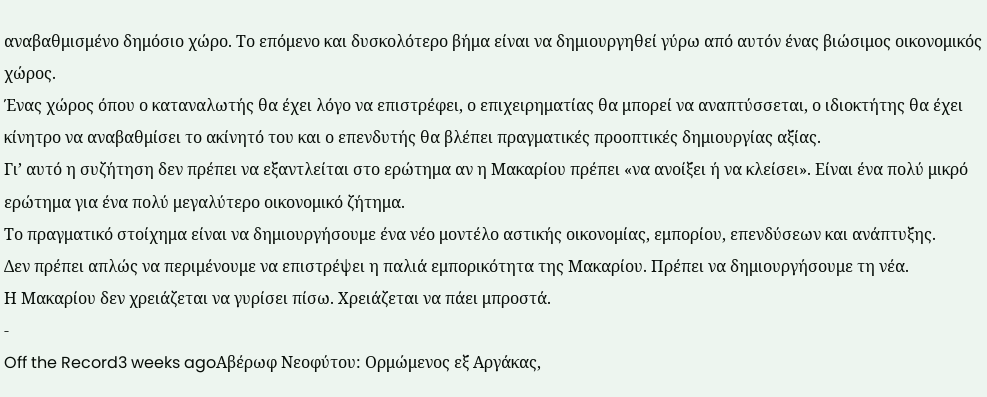αναβαθμισμένο δημόσιο χώρο. Το επόμενο και δυσκολότερο βήμα είναι να δημιουργηθεί γύρω από αυτόν ένας βιώσιμος οικονομικός χώρος.
Ένας χώρος όπου ο καταναλωτής θα έχει λόγο να επιστρέφει, ο επιχειρηματίας θα μπορεί να αναπτύσσεται, ο ιδιοκτήτης θα έχει κίνητρο να αναβαθμίσει το ακίνητό του και ο επενδυτής θα βλέπει πραγματικές προοπτικές δημιουργίας αξίας.
Γι’ αυτό η συζήτηση δεν πρέπει να εξαντλείται στο ερώτημα αν η Μακαρίου πρέπει «να ανοίξει ή να κλείσει». Είναι ένα πολύ μικρό ερώτημα για ένα πολύ μεγαλύτερο οικονομικό ζήτημα.
Το πραγματικό στοίχημα είναι να δημιουργήσουμε ένα νέο μοντέλο αστικής οικονομίας, εμπορίου, επενδύσεων και ανάπτυξης.
Δεν πρέπει απλώς να περιμένουμε να επιστρέψει η παλιά εμπορικότητα της Μακαρίου. Πρέπει να δημιουργήσουμε τη νέα.
Η Μακαρίου δεν χρειάζεται να γυρίσει πίσω. Χρειάζεται να πάει μπροστά.
-
Off the Record3 weeks agoΑβέρωφ Νεοφύτου: Ορμώμενος εξ Αργάκας,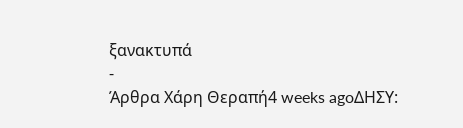ξανακτυπά
-
Άρθρα Χάρη Θεραπή4 weeks agoΔΗΣΥ: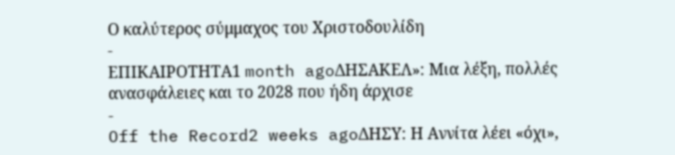Ο καλύτερος σύμμαχος του Χριστοδουλίδη
-
ΕΠΙΚΑΙΡΟΤΗΤΑ1 month agoΔΗΣΑΚΕΛ»: Μια λέξη, πολλές ανασφάλειες και το 2028 που ήδη άρχισε
-
Off the Record2 weeks agoΔΗΣΥ: Η Αννίτα λέει «όχι»,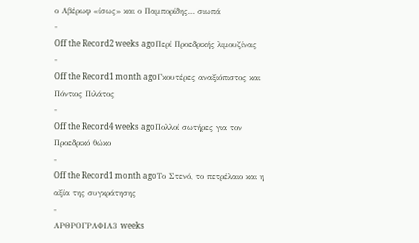ο Αβέρωφ «ίσως» και ο Παμπορίδης… σιωπά
-
Off the Record2 weeks agoΠερί Προεδρικής λιμουζίνας
-
Off the Record1 month agoΓκουτέρες αναξιόπιστος και Πόντιος Πιλάτος
-
Off the Record4 weeks agoΠολλοί σωτήρες για τον Προεδρικό θώκο
-
Off the Record1 month agoΤο Στενό, το πετρέλαιο και η αξία της συγκράτησης
-
ΑΡΘΡΟΓΡΑΦΙΑ3 weeks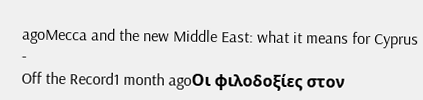agoMecca and the new Middle East: what it means for Cyprus
-
Off the Record1 month agoΟι φιλοδοξίες στον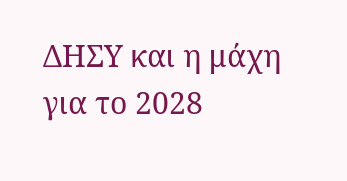ΔΗΣΥ και η μάχη για το 2028